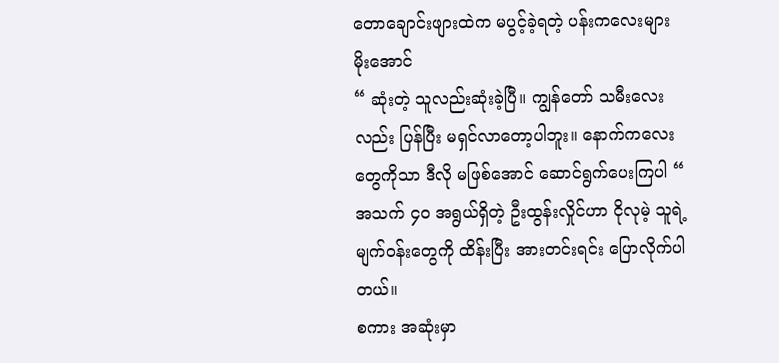တောချောင်းဖျားထဲက မပွင့်ခဲ့ရတဲ့ ပန်းကလေးများ
မိုးအောင်
“ ဆုံးတဲ့ သူလည်းဆုံးခဲ့ပြီ။ ကျွန်တော် သမီးလေးလည်း ပြန်ပြီး မရှင်လာတော့ပါဘူး။ နောက်ကလေးတွေကိုသာ ဒီလို မဖြစ်အောင် ဆောင်ရွက်ပေးကြပါ “
အသက် ၄၀ အရွယ်ရှိတဲ့ ဦးထွန်းလှိုင်ဟာ ငိုလုမဲ့ သူရဲ့မျက်ဝန်းတွေကို ထိန်းပြီး အားတင်းရင်း ပြောလိုက်ပါတယ်။
စကား အဆုံးမှာ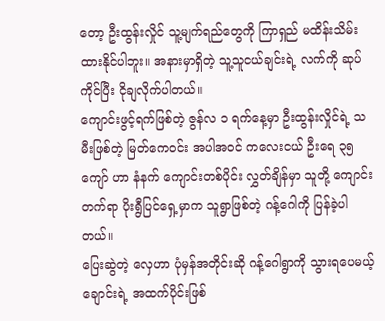တော့ ဦးထွန်းလှိုင် သူ့မျက်ရည်တွေကို ကြာရှည် မထိန်းသိမ်းထားနိုင်ပါဘူး။ အနားမှာရှိတဲ့ သူ့သူငယ်ချင်းရဲ့ လက်ကို ဆုပ် ကိုင်ပြီး ငိုချလိုက်ပါတယ်။
ကျောင်းဖွင့်ရက်ဖြစ်တဲ့ ဇွန်လ ၁ ရက်နေ့မှာ ဦးထွန်းလှိုင်ရဲ့ သမီးဖြစ်တဲ့ မြတ်ကေဝင်း အပါအဝင် ကလေးငယ် ဦးရေ ၃၅ ကျော် ဟာ နံနက် ကျောင်းတစ်ပိုင်း လွှတ်ချိန်မှာ သူတို့ ကျောင်းတက်ရာ ပိုးရွီပြင်ရှေ့မှာက သူရွာဖြစ်တဲ့ ဂန့်ဂေါကို ပြန်ခဲ့ပါတယ်။
ပြေးဆွဲတဲ့ လှေဟာ ပုံမှန်အတိုင်းဆို ဂန့်ဂေါရွာကို သွားရပေမယ့် ချောင်းရဲ့ အထက်ပိုင်းဖြစ်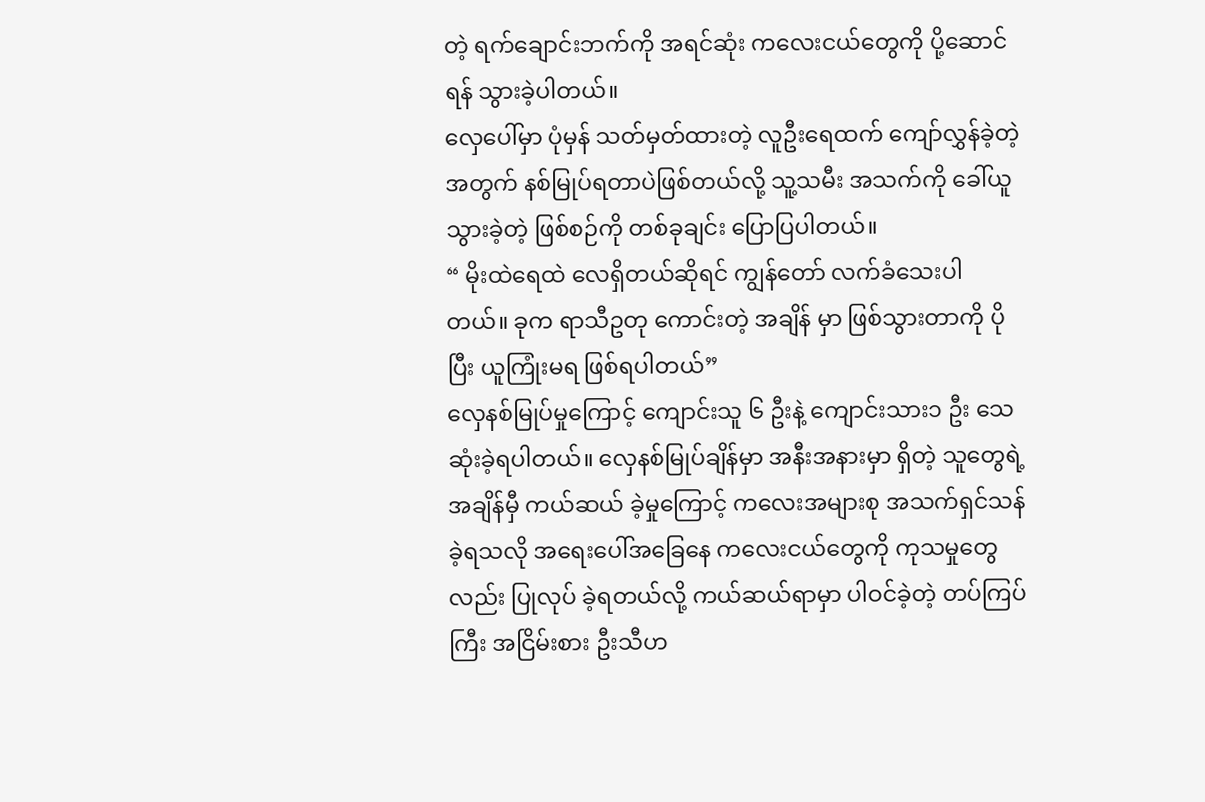တဲ့ ရက်ချောင်းဘက်ကို အရင်ဆုံး ကလေးငယ်တွေကို ပို့ဆောင်ရန် သွားခဲ့ပါတယ်။
လှေပေါ်မှာ ပုံမှန် သတ်မှတ်ထားတဲ့ လူဦးရေထက် ကျော်လွှန်ခဲ့တဲ့ အတွက် နစ်မြုပ်ရတာပဲဖြစ်တယ်လို့ သူ့သမီး အသက်ကို ခေါ်ယူသွားခဲ့တဲ့ ဖြစ်စဉ်ကို တစ်ခုချင်း ပြောပြပါတယ်။
“ မိုးထဲရေထဲ လေရှိတယ်ဆိုရင် ကျွန်တော် လက်ခံသေးပါတယ်။ ခုက ရာသီဥတု ကောင်းတဲ့ အချိန် မှာ ဖြစ်သွားတာကို ပိုပြီး ယူကြုံးမရ ဖြစ်ရပါတယ်”
လှေနစ်မြုပ်မှုကြောင့် ကျောင်းသူ ၆ ဦးနဲ့ ကျောင်းသား၁ ဦး သေဆုံးခဲ့ရပါတယ်။ လှေနစ်မြုပ်ချိန်မှာ အနီးအနားမှာ ရှိတဲ့ သူတွေရဲ့ အချိန်မှီ ကယ်ဆယ် ခဲ့မှုကြောင့် ကလေးအများစု အသက်ရှင်သန်ခဲ့ရသလို အရေးပေါ်အခြေနေ ကလေးငယ်တွေကို ကုသမှုတွေလည်း ပြုလုပ် ခဲ့ရတယ်လို့ ကယ်ဆယ်ရာမှာ ပါဝင်ခဲ့တဲ့ တပ်ကြပ်ကြီး အငြိမ်းစား ဦးသီဟ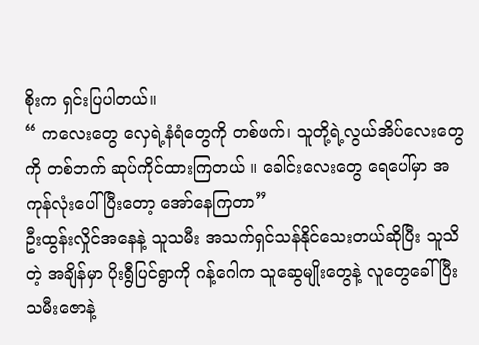စိုးက ရှင်းပြပါတယ်။
“ ကလေးတွေ လှေရဲ့နံရံတွေကို တစ်ဖက်၊ သူတို့ရဲ့လွယ်အိပ်လေးတွေကို တစ်ဘက် ဆုပ်ကိုင်ထားကြတယ် ။ ခေါင်းလေးတွေ ရေပေါ်မှာ အကုန်လုံးပေါ်ပြီးတော့ အော်နေကြတာ”
ဦးထွန်းလှိုင်အနေနဲ့ သူသမီး အသက်ရှင်သန်နိုင်သေးတယ်ဆိုပြီး သူသိတဲ့ အချိန်မှာ ပိုးရွီပြင်ရွာကို ဂန့်ဂေါက သူဆွေမျိုးတွေနဲ့ လူတွေခေါ်ပြီး သမီးဇောနဲ့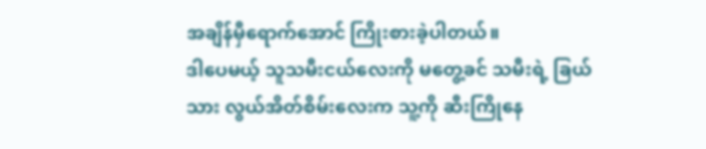အချိန်မှီရောက်အောင် ကြိုးစားခဲ့ပါတယ်။
ဒါပေမယ့် သူသမီးငယ်လေးကို မတွေ့ခင် သမီးရဲ့ ခြယ်သား လွယ်အိတ်စိမ်းလေးက သူ့ကို ဆီးကြိုနေ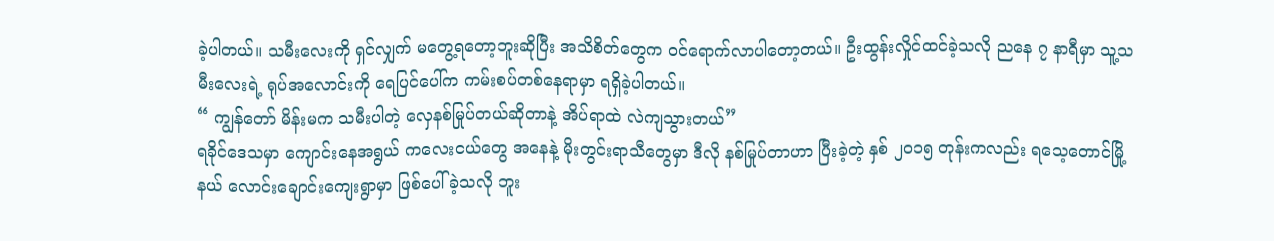ခဲ့ပါတယ်။ သမီးလေးကို ရှင်လျှက် မတွေ့ရတော့ဘူးဆိုပြီး အသိစိတ်တွေက ဝင်ရောက်လာပါတော့တယ်။ ဦးထွန်းလှိုင်ထင်ခဲ့သလို ညနေ ၇ နာရီမှာ သူ့သမီးလေးရဲ့ ရုပ်အလောင်းကို ရေပြင်ပေါ်က ကမ်းစပ်တစ်နေရာမှာ ရရှိခဲ့ပါတယ်။
“ ကျွန်တော် မိန်းမက သမီးပါတဲ့ လှေနစ်မြုပ်တယ်ဆိုတာနဲ့ အိပ်ရာထဲ လဲကျသွားတယ်”
ရခိုင်ဒေသမှာ ကျောင်းနေအရွယ် ကလေးငယ်တွေ အနေနဲ့ မိုးတွင်းရာသီတွေမှာ ဒီလို နစ်မြုပ်တာဟာ ပြီးခဲ့တဲ့ နှစ် ၂၀၁၅ တုန်းကလည်း ရသေ့တောင်မြို့နယ် လောင်းချောင်းကျေးရွာမှာ ဖြစ်ပေါ်ခဲ့သလို ဘူး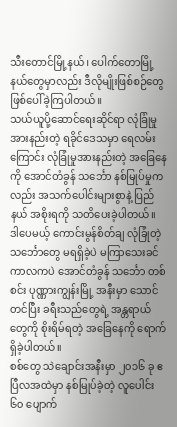သီးတောင်မြို့နယ်၊ ပေါက်တောမြို့နယ်တွေမှာလည်း ဒီလိုမျိုးဖြစ်စဉ်တွေ ဖြစ်ပေါ်ခဲ့ကြပါတယ်။
သယ်ယူပို့ဆောင်ရေးဆိုင်ရာ လုံခြုံမှုအားနည်းတဲ့ ရခိုင်ဒေသမှာ ရေလမ်းကြောင်း လုံခြုံမှုအားနည်းတဲ့ အခြေနေကို အောင်တံခွန် သင်္ဘော နစ်မြုပ်မှုကလည်း အသက်ပေါင်းများစွာနဲ့ ပြည်နယ် အစိုးရကို သတိပေးခဲ့ပါတယ်။
ဒါပေမယ့် ကောင်းမွန်စိတ်ချ လုံခြုံတဲ့ သင်္ဘောတွေ မရရှိခဲ့ပဲ မကြာသေးခင်ကာလကပဲ အောင်တံခွန် သင်္ဘော တစ်စင်း ပုဏ္ဏားကျွန်းမြို့ အနီးမှာ သောင်တင်ပြီး ခရီးသည်တွေရဲ့ အန္တရာယ်တွေကို စိုးရိမ်ရတဲ့ အခြေနေကို ရောက်ရှိခဲ့ပါတယ်။
စစ်တွေ သဲချောင်းအနီးမှာ ၂၀၁၆ ခု ဧပြီလအထဲမှာ နစ်မြုပ်ခဲ့တဲ့ လူပေါင်း ၆၀ ပျောက်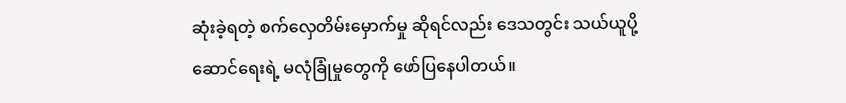ဆုံးခဲ့ရတဲ့ စက်လှေတိမ်းမှောက်မှု ဆိုရင်လည်း ဒေသတွင်း သယ်ယူပို့ဆောင်ရေးရဲ့ မလုံခြုံမှုတွေကို ဖော်ပြနေပါတယ်။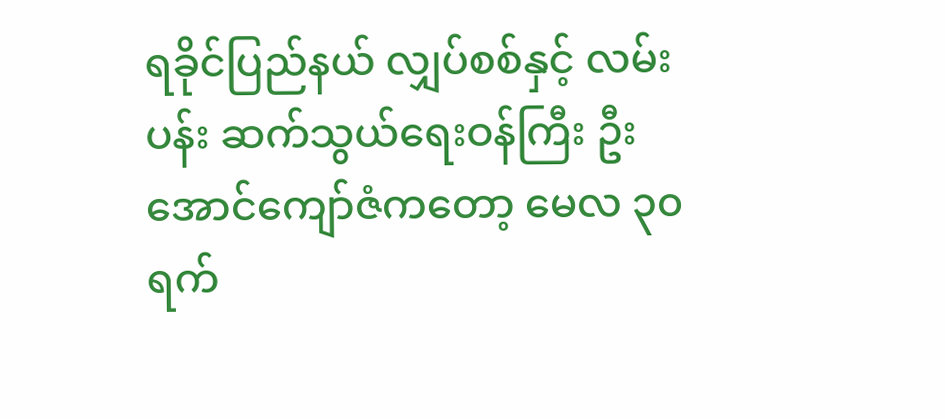ရခိုင်ပြည်နယ် လျှပ်စစ်နှင့် လမ်းပန်း ဆက်သွယ်ရေးဝန်ကြီး ဦးအောင်ကျော်ဇံကတော့ မေလ ၃၀ ရက်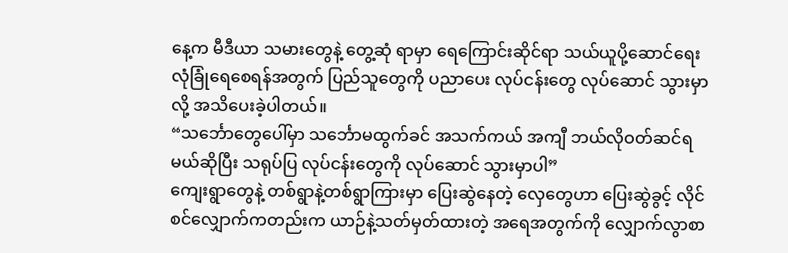နေ့က မီဒီယာ သမားတွေနဲ့ တွေ့ဆုံ ရာမှာ ရေကြောင်းဆိုင်ရာ သယ်ယူပို့ဆောင်ရေး လုံခြုံရေစေရန်အတွက် ပြည်သူတွေကို ပညာပေး လုပ်ငန်းတွေ လုပ်ဆောင် သွားမှာလို့ အသိပေးခဲ့ပါတယ်။
“သင်္ဘောတွေပေါ်မှာ သင်္ဘောမထွက်ခင် အသက်ကယ် အကျီ ဘယ်လိုဝတ်ဆင်ရမယ်ဆိုပြီး သရုပ်ပြ လုပ်ငန်းတွေကို လုပ်ဆောင် သွားမှာပါ”
ကျေးရွာတွေနဲ့ တစ်ရွာနဲ့တစ်ရွာကြားမှာ ပြေးဆွဲနေတဲ့ လှေတွေဟာ ပြေးဆွဲခွင့် လိုင်စင်လျှောက်ကတည်းက ယာဉ်နဲ့သတ်မှတ်ထားတဲ့ အရေအတွက်ကို လျှောက်လွာစာ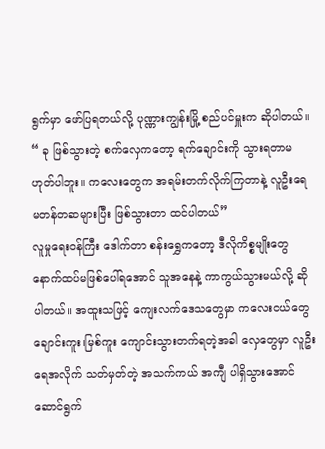ရွက်မှာ ဖော်ပြရတယ်လို့ ပုဏ္ဏားကျွန်းမြို့ စည်ပင်မှူးက ဆိုပါတယ်။
“ ခု ဖြစ်သွားတဲ့ စက်လှေကတော့ ရက်ချောင်းကို သွားရတာမဟုတ်ပါဘူး။ ကလေးတွေက အရမ်းတက်လိုက်ကြတာနဲ့ လူဦးရေ မတန်တဆများပြီး ဖြစ်သွားတာ ထင်ပါတယ်”
လူမှုရေးဝန်ကြီး ဒေါက်တာ စန်းရွှေကတော့ ဒီလိုကိစ္စမျိုးတွေ နောက်ထပ်မဖြစ်ပေါ်ရအောင် သူအနေနဲ့ ကာကွယ်သွားမယ်လို့ ဆိုပါတယ်။ အထူးသဖြင့် ကျေးလက်ဒေသတွေမှာ ကလေးငယ်တွေ ချောင်းကူး၊မြစ်ကူး ကျောင်းသွားတက်ရတဲ့အခါ လှေတွေမှာ လူဦးရေအလိုက် သတ်မှတ်တဲ့ အသက်ကယ် အကျီ ပါရှိသွားအောင် ဆောင်ရွက်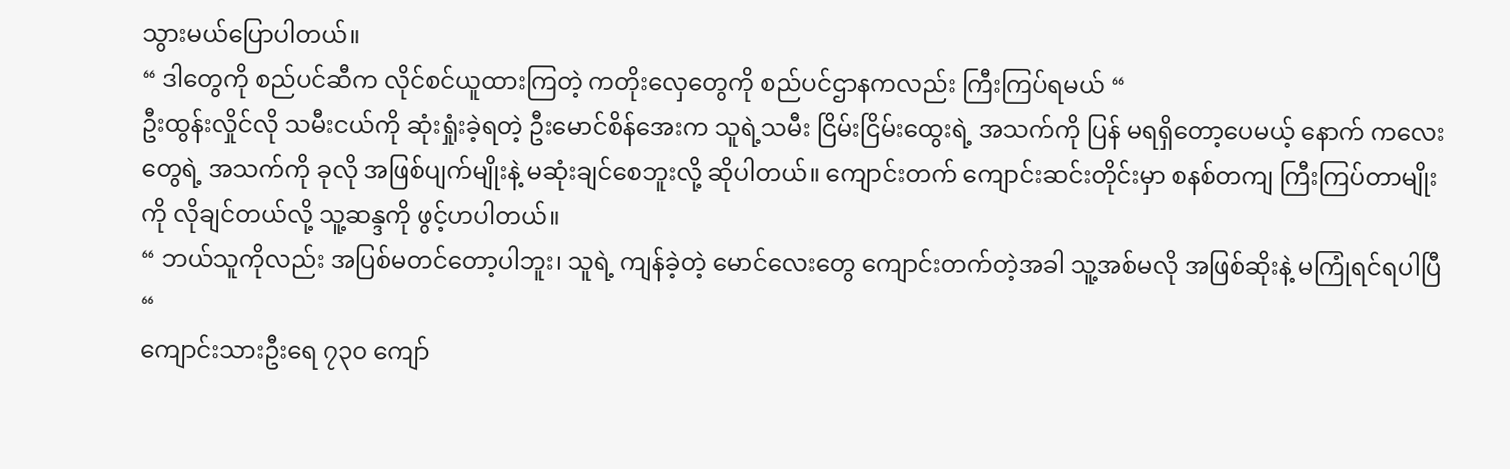သွားမယ်ပြောပါတယ်။
“ ဒါတွေကို စည်ပင်ဆီက လိုင်စင်ယူထားကြတဲ့ ကတိုးလှေတွေကို စည်ပင်ဌာနကလည်း ကြီးကြပ်ရမယ် “
ဦးထွန်းလှိုင်လို သမီးငယ်ကို ဆုံးရှုံးခဲ့ရတဲ့ ဦးမောင်စိန်အေးက သူရဲ့သမီး ငြိမ်းငြိမ်းထွေးရဲ့ အသက်ကို ပြန် မရရှိတော့ပေမယ့် နောက် ကလေးတွေရဲ့ အသက်ကို ခုလို အဖြစ်ပျက်မျိုးနဲ့ မဆုံးချင်စေဘူးလို့ ဆိုပါတယ်။ ကျောင်းတက် ကျောင်းဆင်းတိုင်းမှာ စနစ်တကျ ကြီးကြပ်တာမျိုးကို လိုချင်တယ်လို့ သူ့ဆန္ဒကို ဖွင့်ဟပါတယ်။
“ ဘယ်သူကိုလည်း အပြစ်မတင်တော့ပါဘူး၊ သူရဲ့ ကျန်ခဲ့တဲ့ မောင်လေးတွေ ကျောင်းတက်တဲ့အခါ သူ့အစ်မလို အဖြစ်ဆိုးနဲ့ မကြုံရင်ရပါပြီ “
ကျောင်းသားဦးရေ ၇၃၀ ကျော်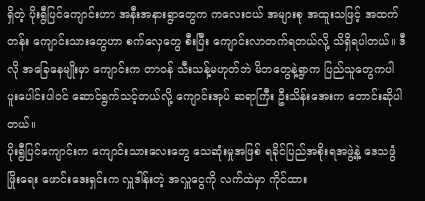ရှိတဲ့ ပိုးရွီပြင်ကျောင်းဟာ အနီးအနားရွာတွေက ကလေးငယ် အများစု အထူးသဖြင့် အထက်တန်း ကျောင်းသားတွေဟာ စက်လှေတွေ စီးပြီး ကျောင်းလာတက်ရတယ်လို့ သိရှိရပါတယ်။ ဒီလို အခြေနေမျိုးမှာ ကျောင်းက တာဝန် သီးသန့်မဟုတ်ဘဲ မိဘတွေနဲ့ရွာက ပြည်သူတွေကပါ ပူးပေါင်းပါဝင် ဆောင်ရွက်သင့်တယ်လို့ ကျောင်းအုပ် ဆရာကြီး ဦးသိန်းအေးက တောင်းဆိုပါတယ်။
ပိုးရွီပြင်ကျောင်းက ကျောင်းသားလေးတွေ သေဆုံးမှုအဖြစ် ရခိုင်ပြည်အစိုးရအဖွဲ့နဲ့ ဒေသဖွံဖြိုးရေး ဖောင်းဒေးရှင်းက လှူဒါန်းတဲ့ အလှူငွေကို လက်ထဲမှာ ကိုင်ထား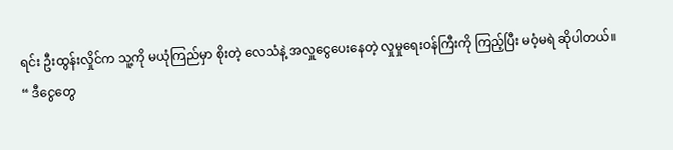ရင်း ဦးထွန်းလှိုင်က သူ့ကို မယုံကြည်မှာ စိုးတဲ့ လေသံနဲ့ အလှူငွေပေးနေတဲ့ လှုမှုရေးဝန်ကြီးကို ကြည့်ပြီး မဝံ့မရဲ ဆိုပါတယ်။
“ ဒီငွေတွေ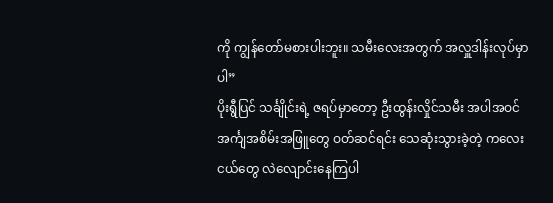ကို ကျွန်တော်မစားပါးဘူး။ သမီးလေးအတွက် အလှူဒါန်းလုပ်မှာပါ”
ပိုးရွီပြင် သင်္ချိုင်းရဲ့ ဇရပ်မှာတော့ ဦးထွန်းလှိုင်သမီး အပါအဝင် အင်္ကျအစိမ်းအဖြူတွေ ဝတ်ဆင်ရင်း သေဆုံးသွားခဲ့တဲ့ ကလေးငယ်တွေ လဲလျောင်းနေကြပါ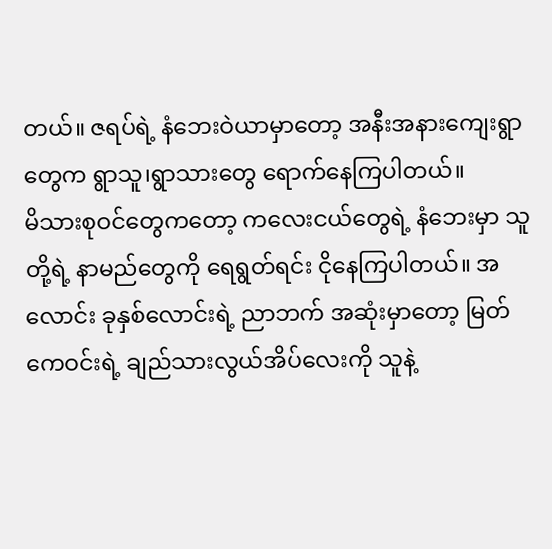တယ်။ ဇရပ်ရဲ့ နံဘေးဝဲယာမှာတော့ အနီးအနားကျေးရွာတွေက ရွာသူ၊ရွာသားတွေ ရောက်နေကြပါတယ်။
မိသားစုဝင်တွေကတော့ ကလေးငယ်တွေရဲ့ နံဘေးမှာ သူတို့ရဲ့ နာမည်တွေကို ရေရွတ်ရင်း ငိုနေကြပါတယ်။ အလောင်း ခုနှစ်လောင်းရဲ့ ညာဘက် အဆုံးမှာတော့ မြတ်ကေဝင်းရဲ့ ချည်သားလွယ်အိပ်လေးကို သူနဲ့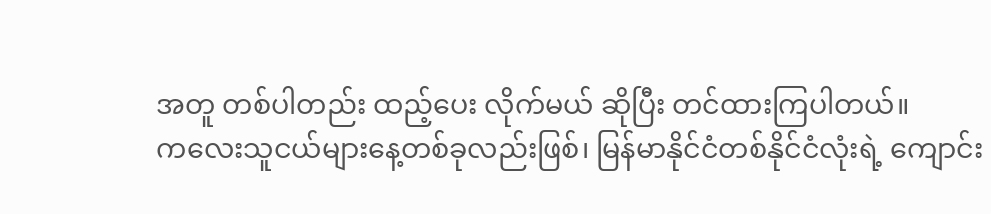အတူ တစ်ပါတည်း ထည့်ပေး လိုက်မယ် ဆိုပြီး တင်ထားကြပါတယ်။
ကလေးသူငယ်များနေ့တစ်ခုလည်းဖြစ်၊ မြန်မာနိုင်ငံတစ်နိုင်ငံလုံးရဲ့ ကျောင်း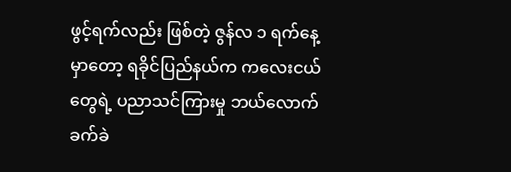ဖွင့်ရက်လည်း ဖြစ်တဲ့ ဇွန်လ ၁ ရက်နေ့မှာတော့ ရခိုင်ပြည်နယ်က ကလေးငယ်တွေရဲ့ ပညာသင်ကြားမှု ဘယ်လောက်ခက်ခဲ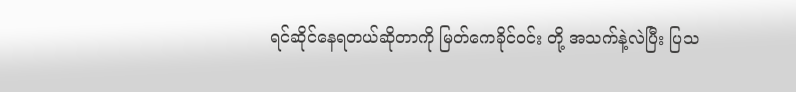ရင်ဆိုင်နေရတယ်ဆိုတာကို မြတ်ကေခိုင်ဝင်း တို့ အသက်နဲ့လဲပြီး ပြသ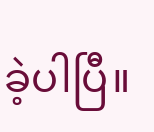ခဲ့ပါပြီ။